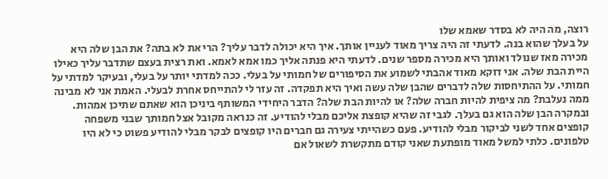רוצה, מה היה לא בסדר שאמא שלו
על בעלך שהוא בנה. לדעתי זה היה צריך מאוד לעניין אותך. איך היא יכולה לדבר עליך? הרי את לא בתה? את הבן שלה היא מכירה מאז שנולד ואותך היא מכירה מספר שנים. לדעתי היא פנתה אליך כמו אמא לאמא. ואת רצית בעצם שתדבר עליך כאילו היית הבת שלה. אני דוקא מאוד אהבתי לשמוע את הסיפורים של חמותי על בעלי. ככה למדתי יותר על בעלי, ובעיקר למדתי על חמותי. על ההתיחסות שלה לדברים שהבן שלה עשה ואיך היא תפקדה. זה עזר לי להתייחס אחרת לבעלי. האמת אני לא מבינה ממה נעלבת? מה ציפית להיות חברה שלה? או להיות הבת שלה? הדבר היחידי המשותף ביניכן הוא שאתם שתיכן אמהות. ובמקרה הבן שלה הוא גם בעלך. לגבי זה שהיא קופצת אליכם מבלי להודיע. זה כנראה מקובל אצל חמותך שבני משפחה קופצים אחד לשני לביקור מבלי להודיע. פעם כשהייתי צעירה גם חברים היו קופצים לבקר מבלי להודיע פשוט כי לא היו טלפונים. כלתי למשל מאוד מופתעת שאני קודם מתקשרת לשאול אם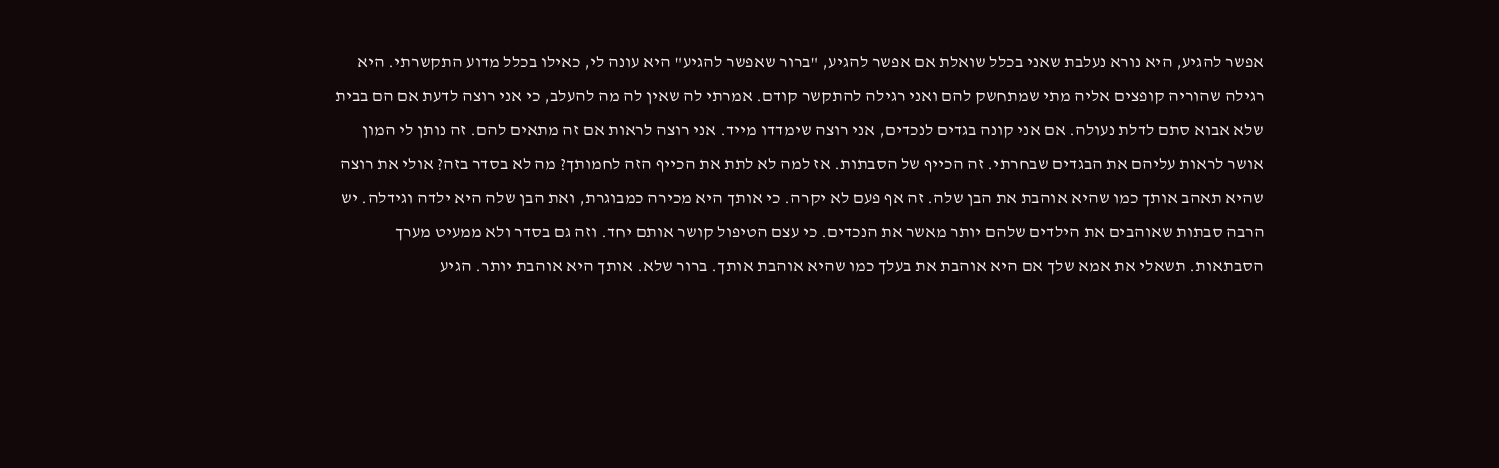אפשר להגיע, היא נורא נעלבת שאני בכלל שואלת אם אפשר להגיע, "ברור שאפשר להגיע" היא עונה לי, כאילו בכלל מדוע התקשרתי. היא רגילה שהוריה קופצים אליה מתי שמתחשק להם ואני רגילה להתקשר קודם. אמרתי לה שאין לה מה להעלב, כי אני רוצה לדעת אם הם בבית שלא אבוא סתם לדלת נעולה. אם אני קונה בגדים לנכדים, אני רוצה שימדדו מייד. אני רוצה לראות אם זה מתאים להם. זה נותן לי המון אושר לראות עליהם את הבגדים שבחרתי. זה הכייף של הסבתות. אז למה לא לתת את הכייף הזה לחמותך? מה לא בסדר בזה? אולי את רוצה שהיא תאהב אותך כמו שהיא אוהבת את הבן שלה. זה אף פעם לא יקרה. כי אותך היא מכירה כמבוגרת, ואת הבן שלה היא ילדה וגידלה. יש הרבה סבתות שאוהבים את הילדים שלהם יותר מאשר את הנכדים. כי עצם הטיפול קושר אותם יחד. וזה גם בסדר ולא ממעיט מערך הסבתאות. תשאלי את אמא שלך אם היא אוהבת את בעלך כמו שהיא אוהבת אותך. ברור שלא. אותך היא אוהבת יותר. הגיע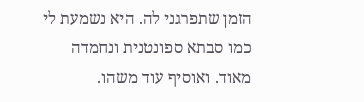הזמן שתפרגני לה. היא נשמעת לי כמו סבתא ספונטנית ונחמדה מאוד. ואוסיף עוד משהו.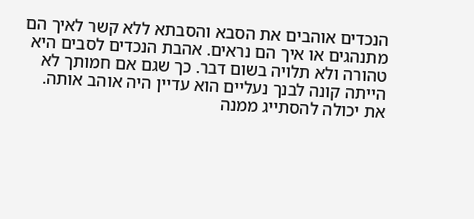הנכדים אוהבים את הסבא והסבתא ללא קשר לאיך הם מתנהגים או איך הם נראים. אהבת הנכדים לסבים היא טהורה ולא תלויה בשום דבר. כך שגם אם חמותך לא הייתה קונה לבנך נעליים הוא עדיין היה אוהב אותה. את יכולה להסתייג ממנה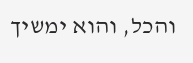והכל, והוא ימשיך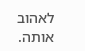לאהוב אותה.